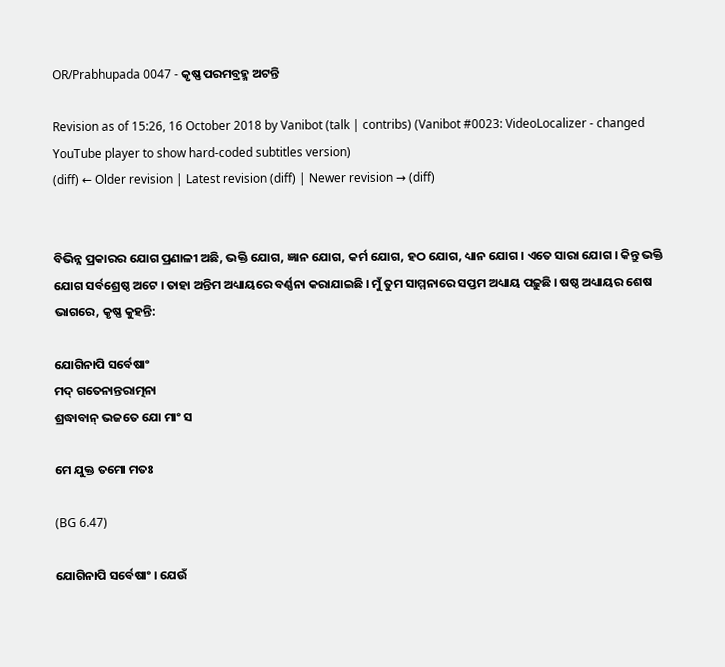OR/Prabhupada 0047 - କୃଷ୍ଣ ପରମବ୍ରହ୍ମ ଅଟନ୍ତି

Revision as of 15:26, 16 October 2018 by Vanibot (talk | contribs) (Vanibot #0023: VideoLocalizer - changed YouTube player to show hard-coded subtitles version)
(diff) ← Older revision | Latest revision (diff) | Newer revision → (diff)


ବିଭିନ୍ନ ପ୍ରକାରର ଯୋଗ ପ୍ରଣାଳୀ ଅଛି, ଭକ୍ତି ଯୋଗ, ଜ୍ଞାନ ଯୋଗ, କର୍ମ ଯୋଗ, ହଠ ଯୋଗ, ଧ୍ୟାନ ଯୋଗ । ଏତେ ସାରା ଯୋଗ । କିନ୍ତୁ ଭକ୍ତି ଯୋଗ ସର୍ବଶ୍ରେଷ୍ଠ ଅଟେ । ତାହା ଅନ୍ତିମ ଅଧ୍ୟାୟରେ ବର୍ଣ୍ଣନା କରାଯାଇଛି । ମୁଁ ତୁମ ସାମ୍ମନାରେ ସପ୍ତମ ଅଧ୍ୟାୟ ପଢ଼ୁଛି । ଷଷ୍ଠ ଅଧ୍ୟାୟର ଶେଷ ଭାଗରେ, କୃଷ୍ଣ କୁହନ୍ତି:

ଯୋଗିନାପି ସର୍ବେଷାଂ
ମଦ୍ ଗତେନାନ୍ତରାତ୍ମନା
ଶ୍ରଦ୍ଧାବାନ୍ ଭଜତେ ଯୋ ମାଂ ସ

ମେ ଯୁକ୍ତ ତମୋ ମତଃ

(BG 6.47)

ଯୋଗିନାପି ସର୍ବେଷାଂ । ଯେଉଁ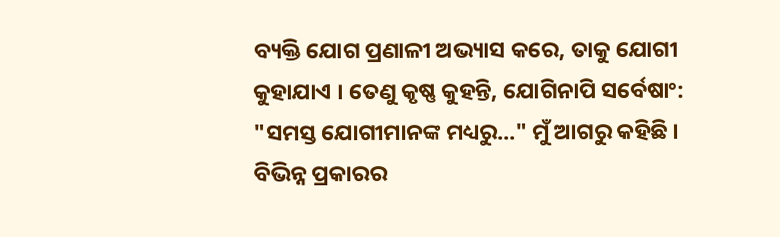ବ୍ୟକ୍ତି ଯୋଗ ପ୍ରଣାଳୀ ଅଭ୍ୟାସ କରେ, ତାକୁ ଯୋଗୀ କୁହାଯାଏ । ତେଣୁ କୃଷ୍ଣ କୁହନ୍ତି, ଯୋଗିନାପି ସର୍ବେଷାଂ: "ସମସ୍ତ ଯୋଗୀମାନଙ୍କ ମଧ୍ୟରୁ..." ମୁଁ ଆଗରୁ କହିଛି । ବିଭିନ୍ନ ପ୍ରକାରର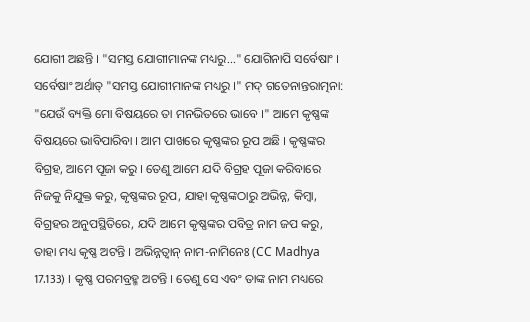ଯୋଗୀ ଅଛନ୍ତି । "ସମସ୍ତ ଯୋଗୀମାନଙ୍କ ମଧ୍ୟରୁ..." ଯୋଗିନାପି ସର୍ବେଷାଂ । ସର୍ବେଷାଂ ଅର୍ଥାତ୍ "ସମସ୍ତ ଯୋଗୀମାନଙ୍କ ମଧ୍ୟରୁ ।" ମଦ୍ ଗତେନାନ୍ତରାତ୍ମନା: "ଯେଉଁ ବ୍ୟକ୍ତି ମୋ ବିଷୟରେ ତା ମନଭିତରେ ଭାବେ ।" ଆମେ କୃଷ୍ଣଙ୍କ ବିଷୟରେ ଭାବିପାରିବା । ଆମ ପାଖରେ କୃଷ୍ଣଙ୍କର ରୂପ ଅଛି । କୃଷ୍ଣଙ୍କର ବିଗ୍ରହ, ଆମେ ପୂଜା କରୁ । ତେଣୁ ଆମେ ଯଦି ବିଗ୍ରହ ପୂଜା କରିବାରେ ନିଜକୁ ନିଯୁକ୍ତ କରୁ, କୃଷ୍ଣଙ୍କର ରୂପ, ଯାହା କୃଷ୍ଣଙ୍କଠାରୁ ଅଭିନ୍ନ, କିମ୍ବା, ବିଗ୍ରହର ଅନୁପସ୍ଥିତିରେ, ଯଦି ଆମେ କୃଷ୍ଣଙ୍କର ପବିତ୍ର ନାମ ଜପ କରୁ, ତାହା ମଧ୍ୟ କୃଷ୍ଣ ଅଟନ୍ତି । ଅଭିନ୍ନତ୍ଵାନ୍ ନାମ-ନାମିନେଃ (CC Madhya 17.133) । କୃଷ୍ଣ ପରମବ୍ରହ୍ମ ଅଟନ୍ତି । ତେଣୁ ସେ ଏବଂ ତାଙ୍କ ନାମ ମଧ୍ୟରେ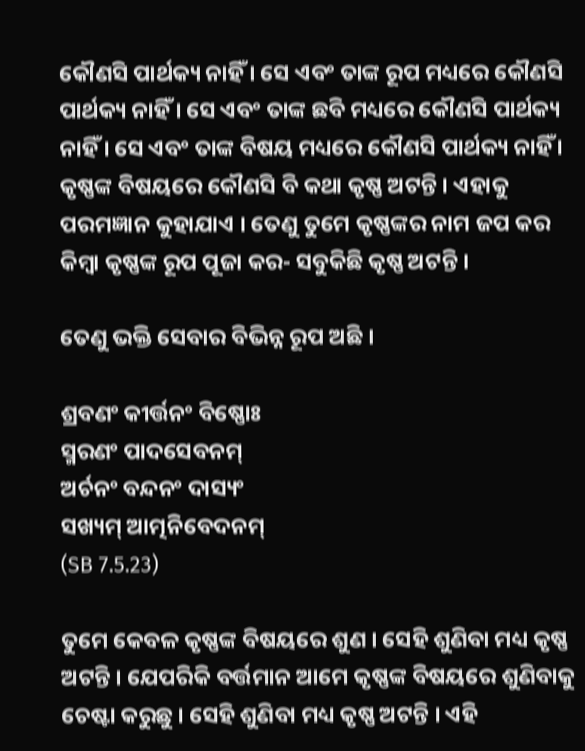କୌଣସି ପାର୍ଥକ୍ୟ ନାହିଁ । ସେ ଏବଂ ତାଙ୍କ ରୂପ ମଧ୍ୟରେ କୌଣସି ପାର୍ଥକ୍ୟ ନାହିଁ । ସେ ଏବଂ ତାଙ୍କ ଛବି ମଧ୍ୟରେ କୌଣସି ପାର୍ଥକ୍ୟ ନାହିଁ । ସେ ଏବଂ ତାଙ୍କ ବିଷୟ ମଧ୍ୟରେ କୌଣସି ପାର୍ଥକ୍ୟ ନାହିଁ । କୃଷ୍ଣଙ୍କ ବିଷୟରେ କୌଣସି ବି କଥା କୃଷ୍ଣ ଅଟନ୍ତି । ଏହାକୁ ପରମଜ୍ଞାନ କୁହାଯାଏ । ତେଣୁ ତୁମେ କୃଷ୍ଣଙ୍କର ନାମ ଜପ କର କିମ୍ଵା କୃଷ୍ଣଙ୍କ ରୂପ ପୂଜା କର- ସବୁକିଛି କୃଷ୍ଣ ଅଟନ୍ତି ।

ତେଣୁ ଭକ୍ତି ସେବାର ବିଭିନ୍ନ ରୂପ ଅଛି ।

ଶ୍ରବଣଂ କୀର୍ତ୍ତନଂ ବିଷ୍ଣୋଃ
ସ୍ମରଣଂ ପାଦସେବନମ୍
ଅର୍ଚନଂ ବନ୍ଦନଂ ଦାସ୍ୟଂ
ସଖ୍ୟମ୍ ଆତ୍ମନିବେଦନମ୍
(SB 7.5.23)

ତୁମେ କେବଳ କୃଷ୍ଣଙ୍କ ବିଷୟରେ ଶୁଣ । ସେହି ଶୁଣିବା ମଧ୍ୟ କୃଷ୍ଣ ଅଟନ୍ତି । ଯେପରିକି ବର୍ତ୍ତମାନ ଆମେ କୃଷ୍ଣଙ୍କ ବିଷୟରେ ଶୁଣିବାକୁ ଚେଷ୍ଟା କରୁଛୁ । ସେହି ଶୁଣିବା ମଧ୍ୟ କୃଷ୍ଣ ଅଟନ୍ତି । ଏହି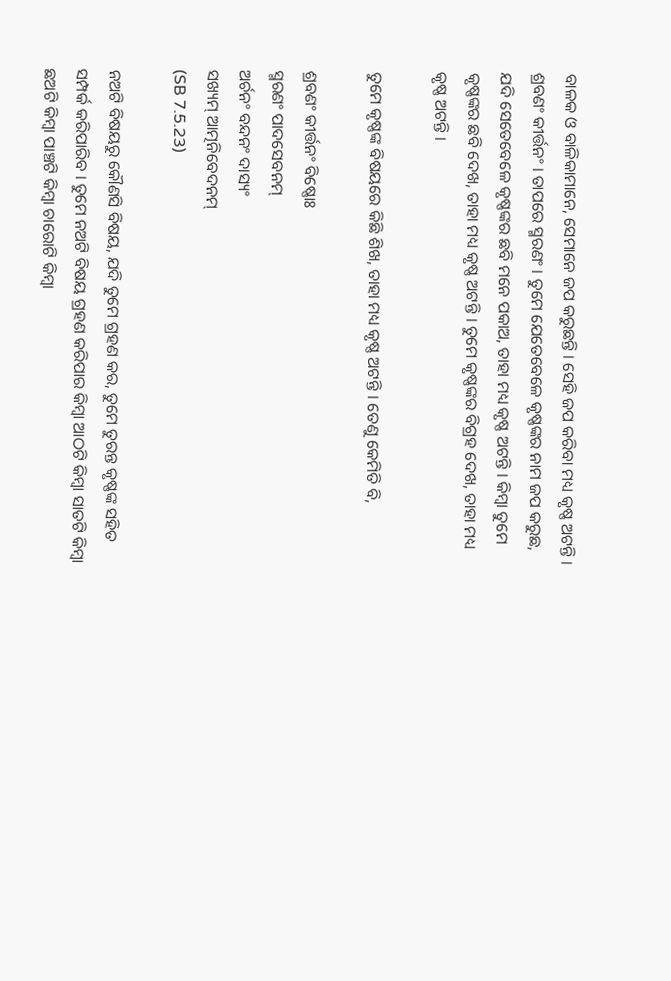ବାଳକ ଓ ବାଳିକାମାନେ, ସେମାନେ ଜପ କରୁଛନ୍ତି । ସେହି ଜପ କରିବା ମଧ୍ୟ କୃଷ୍ଣ ଅଟନ୍ତି । ଶ୍ରବଣଂ କୀର୍ତ୍ତନଂ । ତାପରେ ସ୍ମରଣଂ । ତୁମେ ଯେତେବେଳେ କୃଷ୍ଣଙ୍କର ନାମ ଜପ କରୁଛ, ଯଦି ସେତେବେଳେ କୃଷ୍ଣଙ୍କର ଛବି ମନେ ପକାଅ, ତାହା ମଧ୍ୟ କୃଷ୍ଣ ଅଟନ୍ତି । କିମ୍ଵା ତୁମେ କୃଷ୍ଣଙ୍କର ଛବି ଦେଖ, ତାହା ମଧ୍ୟ କୃଷ୍ଣ ଅଟନ୍ତି । ତୁମେ କୃଷ୍ଣଙ୍କର ବିଗ୍ରହ ଦେଖ, ତାହା ମଧ୍ୟ କୃଷ୍ଣ ଅଟନ୍ତି ।

ତୁମେ କୃଷ୍ଣଙ୍କ ବିଷୟରେ କିଛି ଶିଖ, ତାହା ମଧ୍ୟ କୃଷ୍ଣ ଅଟନ୍ତି । ତେଣୁ କେମିତି ବି,

ଶ୍ରବଣଂ କୀର୍ତ୍ତନଂ ବିଷ୍ଣୋଃ
ସ୍ମରଣଂ ପାଦସେବନମ୍
ଅର୍ଚନଂ ବନ୍ଦନଂ ଦାସ୍ୟଂ
ସଖ୍ୟମ୍ ଆତ୍ମନିବେଦନମ୍
(SB 7.5.23)

ନଅଟି ବିଷୟରୁ କୌଣସି ବିଷୟ, ଯଦି ତୁମେ ଗ୍ରହଣ କର, ତୁମେ ତୁରନ୍ତ କୃଷ୍ଣଙ୍କ ସହିତ ସମ୍ପର୍କ କରିପାରିବ । ତୁମେ ନଅଟି ବିଷୟ ଗ୍ରହଣ କରିପାର କିମ୍ଵା ଆଠଟି କିମ୍ଵା ସାତଟି କିମ୍ଵା ଛଅଟି କିମ୍ଵା ପାଞ୍ଚଟି କିମ୍ଵା ଚାରୋଟି କିମ୍ଵା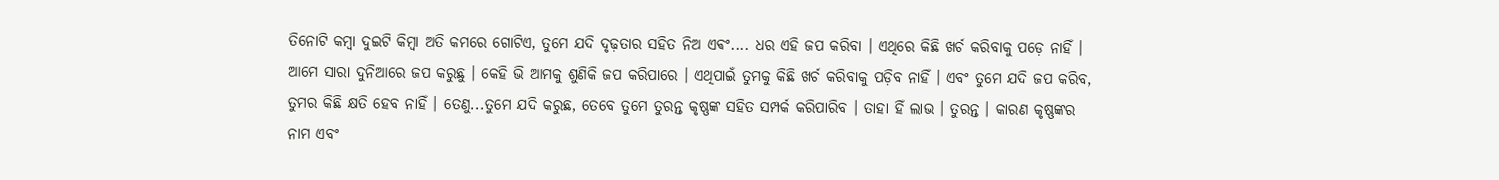ତିନୋଟି କମ୍ଵା ଦୁଇଟି କିମ୍ଵା ଅତି କମରେ ଗୋଟିଏ, ତୁମେ ଯଦି ଦୃଢ଼ତାର ସହିତ ନିଅ ଏଵଂ.... ଧର ଏହି ଜପ କରିବା । ଏଥିରେ କିଛି ଖର୍ଚ କରିବାକୁ ପଡ଼େ ନାହିଁ । ଆମେ ସାରା ଦୁନିଆରେ ଜପ କରୁଛୁ । କେହି ଭି ଆମକୁ ଶୁଣିକି ଜପ କରିପାରେ । ଏଥିପାଇଁ ତୁମକୁ କିଛି ଖର୍ଚ କରିବାକୁ ପଡ଼ିବ ନାହିଁ । ଏବଂ ତୁମେ ଯଦି ଜପ କରିବ, ତୁମର କିଛି କ୍ଷତି ହେବ ନାହିଁ । ତେଣୁ...ତୁମେ ଯଦି କରୁଛ, ତେବେ ତୁମେ ତୁରନ୍ତ କୃଷ୍ଣଙ୍କ ସହିତ ସମ୍ପର୍କ କରିପାରିବ । ତାହା ହିଁ ଲାଭ । ତୁରନ୍ତ । କାରଣ କୃଷ୍ଣଙ୍କର ନାମ ଏବଂ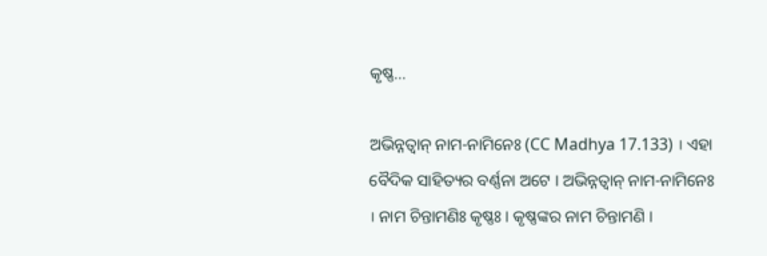କୃଷ୍ଣ...

ଅଭିନ୍ନତ୍ଵାନ୍ ନାମ-ନାମିନେଃ (CC Madhya 17.133) । ଏହା ବୈଦିକ ସାହିତ୍ୟର ବର୍ଣ୍ଣନା ଅଟେ । ଅଭିନ୍ନତ୍ଵାନ୍ ନାମ-ନାମିନେଃ । ନାମ ଚିନ୍ତାମଣିଃ କୃଷ୍ଣଃ । କୃଷ୍ଣଙ୍କର ନାମ ଚିନ୍ତାମଣି ।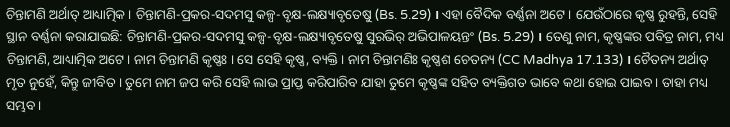ଚିନ୍ତାମଣି ଅର୍ଥାତ୍ ଆଧ୍ୟାତ୍ମିକ । ଚିନ୍ତାମଣି-ପ୍ରକର-ସଦମସୁ କଳ୍ପ-ବୃକ୍ଷ-ଲକ୍ଷ୍ୟାବୃତେଷୁ (Bs. 5.29) । ଏହା ବୈଦିକ ବର୍ଣ୍ଣନା ଅଟେ । ଯେଉଁଠାରେ କୃଷ୍ଣ ରୁହନ୍ତି, ସେହି ସ୍ଥାନ ବର୍ଣ୍ଣନା କରାଯାଇଛି: ଚିନ୍ତାମଣି-ପ୍ରକର-ସଦମସୁ କଳ୍ପ-ବୃକ୍ଷ-ଲକ୍ଷ୍ୟାବୃତେଷୁ ସୁରଭିର୍ ଅଭିପାଳୟନ୍ତଂ (Bs. 5.29) । ତେଣୁ ନାମ, କୃଷ୍ଣଙ୍କର ପବିତ୍ର ନାମ, ମଧ୍ୟ ଚିନ୍ତାମଣି, ଆଧ୍ୟାତ୍ମିକ ଅଟେ । ନାମ ଚିନ୍ତାମଣି କୃଷ୍ଣଃ । ସେ ସେହି କୃଷ୍ଣ, ବ୍ୟକ୍ତି । ନାମ ଚିନ୍ତାମଣିଃ କୃଷ୍ଣଶ ଚେତନ୍ୟ (CC Madhya 17.133) । ଚୈତନ୍ୟ ଅର୍ଥାତ୍ ମୃତ ନୁହେଁ, କିନ୍ତୁ ଜୀବିତ । ତୁମେ ନାମ ଜପ କରି ସେହି ଲାଭ ପ୍ରାପ୍ତ କରିପାରିବ ଯାହା ତୁମେ କୃଷ୍ଣଙ୍କ ସହିତ ବ୍ୟକ୍ତିଗତ ଭାବେ କଥା ହୋଇ ପାଇବ । ତାହା ମଧ୍ୟ ସମ୍ଭବ ।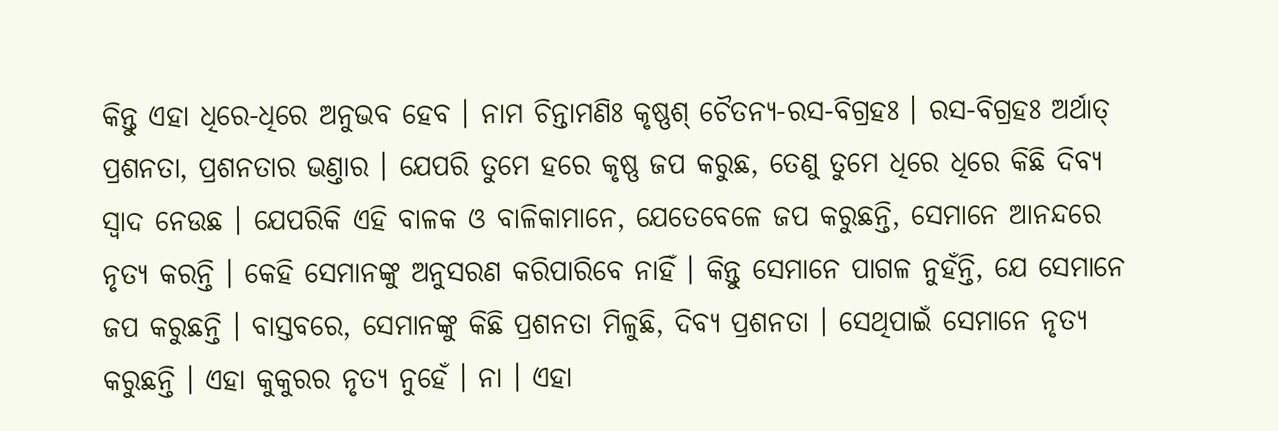କିନ୍ତୁ ଏହା ଧିରେ-ଧିରେ ଅନୁଭବ ହେବ । ନାମ ଚିନ୍ତାମଣିଃ କୃଷ୍ଣଶ୍ ଚୈତନ୍ୟ-ରସ-ବିଗ୍ରହଃ । ରସ-ବିଗ୍ରହଃ ଅର୍ଥାତ୍ ପ୍ରଶନତା, ପ୍ରଶନତାର ଭଣ୍ତାର । ଯେପରି ତୁମେ ହରେ କୃଷ୍ଣ ଜପ କରୁଛ, ତେଣୁ ତୁମେ ଧିରେ ଧିରେ କିଛି ଦିବ୍ୟ ସ୍ଵାଦ ନେଉଛ । ଯେପରିକି ଏହି ବାଳକ ଓ ବାଳିକାମାନେ, ଯେତେବେଳେ ଜପ କରୁଛନ୍ତି, ସେମାନେ ଆନନ୍ଦରେ ନୃତ୍ୟ କରନ୍ତି । କେହି ସେମାନଙ୍କୁ ଅନୁସରଣ କରିପାରିବେ ନାହିଁ । କିନ୍ତୁ ସେମାନେ ପାଗଳ ନୁହଁନ୍ତି, ଯେ ସେମାନେ ଜପ କରୁଛନ୍ତି । ବାସ୍ତବରେ, ସେମାନଙ୍କୁ କିଛି ପ୍ରଶନତା ମିଳୁଛି, ଦିବ୍ୟ ପ୍ରଶନତା । ସେଥିପାଇଁ ସେମାନେ ନୃତ୍ୟ କରୁଛନ୍ତି । ଏହା କୁକୁରର ନୃତ୍ୟ ନୁହେଁ । ନା । ଏହା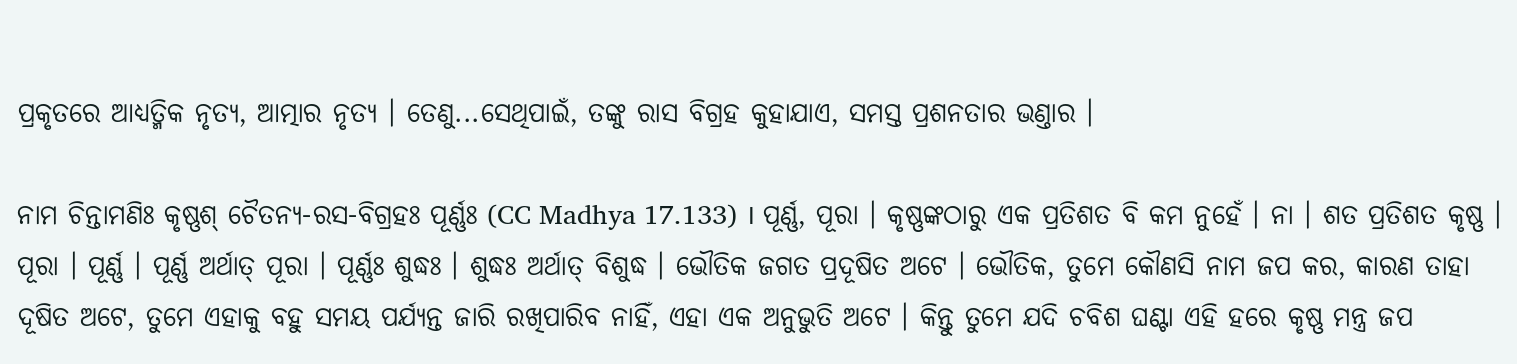ପ୍ରକୃତରେ ଆଧ୍ୟତ୍ମିକ ନୃତ୍ୟ, ଆତ୍ମାର ନୃତ୍ୟ । ତେଣୁ...ସେଥିପାଇଁ, ତଙ୍କୁ ରାସ ବିଗ୍ରହ କୁହାଯାଏ, ସମସ୍ତ ପ୍ରଶନତାର ଭଣ୍ତାର ।

ନାମ ଚିନ୍ତାମଣିଃ କୃଷ୍ଣଶ୍ ଚୈତନ୍ୟ-ରସ-ବିଗ୍ରହଃ ପୂର୍ଣ୍ଣଃ (CC Madhya 17.133) । ପୂର୍ଣ୍ଣ, ପୂରା । କୃଷ୍ଣଙ୍କଠାରୁ ଏକ ପ୍ରତିଶତ ବି କମ ନୁହେଁ । ନା । ଶତ ପ୍ରତିଶତ କୃଷ୍ଣ । ପୂରା । ପୂର୍ଣ୍ଣ । ପୂର୍ଣ୍ଣ ଅର୍ଥାତ୍ ପୂରା । ପୂର୍ଣ୍ଣଃ ଶୁଦ୍ଧଃ । ଶୁଦ୍ଧଃ ଅର୍ଥାତ୍ ବିଶୁଦ୍ଧ । ଭୌତିକ ଜଗତ ପ୍ରଦୂଷିତ ଅଟେ । ଭୌତିକ, ତୁମେ କୌଣସି ନାମ ଜପ କର, କାରଣ ତାହା ଦୂଷିତ ଅଟେ, ତୁମେ ଏହାକୁ ବହୁ ସମୟ ପର୍ଯ୍ୟନ୍ତ ଜାରି ରଖିପାରିବ ନାହିଁ, ଏହା ଏକ ଅନୁଭୁତି ଅଟେ । କିନ୍ତୁ ତୁମେ ଯଦି ଚବିଶ ଘଣ୍ଟା ଏହି ହରେ କୃଷ୍ଣ ମନ୍ତ୍ର ଜପ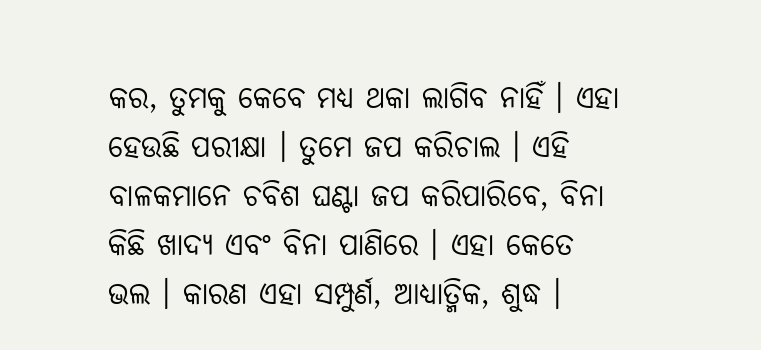କର, ତୁମକୁ କେବେ ମଧ୍ୟ ଥକା ଲାଗିବ ନାହିଁ । ଏହା ହେଉଛି ପରୀକ୍ଷା । ତୁମେ ଜପ କରିଚାଲ । ଏହି ବାଳକମାନେ ଚବିଶ ଘଣ୍ଟା ଜପ କରିପାରିବେ, ବିନା କିଛି ଖାଦ୍ୟ ଏବଂ ବିନା ପାଣିରେ । ଏହା କେତେ ଭଲ । କାରଣ ଏହା ସମ୍ପୁର୍ଣ, ଆଧ୍ୟାତ୍ମିକ, ଶୁଦ୍ଧ ।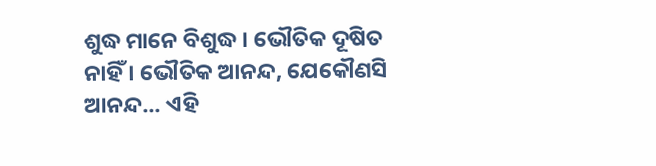ଶୁଦ୍ଧ ମାନେ ବିଶୁଦ୍ଧ । ଭୌତିକ ଦୂଷିତ ନାହିଁ । ଭୌତିକ ଆନନ୍ଦ, ଯେକୌଣସି ଆନନ୍ଦ... ଏହି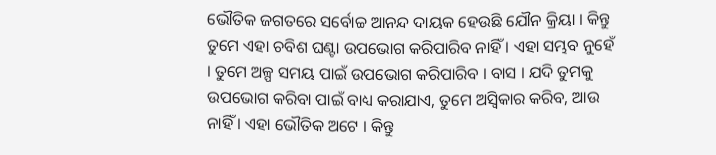ଭୌତିକ ଜଗତରେ ସର୍ବୋଚ୍ଚ ଆନନ୍ଦ ଦାୟକ ହେଉଛି ଯୌନ କ୍ରିୟା । କିନ୍ତୁ ତୁମେ ଏହା ଚବିଶ ଘଣ୍ଟା ଉପଭୋଗ କରିପାରିବ ନାହିଁ । ଏହା ସମ୍ଭବ ନୁହେଁ । ତୁମେ ଅଳ୍ପ ସମୟ ପାଇଁ ଉପଭୋଗ କରିପାରିବ । ବାସ । ଯଦି ତୁମକୁ ଉପଭୋଗ କରିବା ପାଇଁ ବାଧ୍ୟ କରାଯାଏ, ତୁମେ ଅସ୍ଵିକାର କରିବ, ଆଉ ନାହିଁ । ଏହା ଭୌତିକ ଅଟେ । କିନ୍ତୁ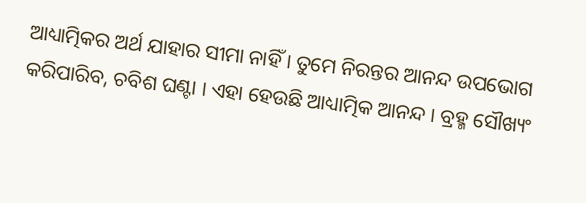ଆଧ୍ୟାତ୍ମିକର ଅର୍ଥ ଯାହାର ସୀମା ନାହିଁ । ତୁମେ ନିରନ୍ତର ଆନନ୍ଦ ଉପଭୋଗ କରିପାରିବ, ଚବିଶ ଘଣ୍ଟା । ଏହା ହେଉଛି ଆଧ୍ୟାତ୍ମିକ ଆନନ୍ଦ । ବ୍ରହ୍ମ ସୌଖ୍ୟଂ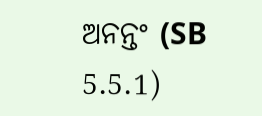ଅନନ୍ତଂ (SB 5.5.1)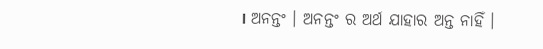। ଅନନ୍ତଂ । ଅନନ୍ତଂ ର ଅର୍ଥ ଯାହାର ଅନ୍ତ ନାହିଁ ।